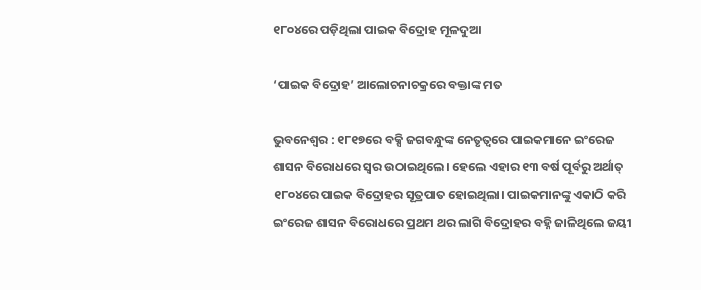୧୮୦୪ରେ ପଡ଼ିଥିଲା ପାଇକ ବିଦ୍ରୋହ ମୂଳଦୁଆ

‘ପାଇକ ବିଦ୍ରୋହ’ ଆଲୋଚନାଚକ୍ରରେ ବକ୍ତାଙ୍କ ମତ

ଭୁବନେଶ୍ୱର : ୧୮୧୭ରେ ବକ୍ସି ଜଗବନ୍ଧୁଙ୍କ ନେତୃତ୍ୱରେ ପାଇକମାନେ ଇଂରେଜ ଶାସନ ବିରୋଧରେ ସ୍ୱର ଉଠାଇଥିଲେ। ହେଲେ ଏହାର ୧୩ ବର୍ଷ ପୂର୍ବରୁ ଅର୍ଥାତ୍‌ ୧୮୦୪ରେ ପାଇକ ବିଦ୍ରୋହର ସୂତ୍ରପାତ ହୋଇଥିଲା। ପାଇକମାନଙ୍କୁ ଏକାଠି କରି ଇଂରେଜ ଶାସନ ବିରୋଧରେ ପ୍ରଥମ ଥର ଲାଗି ବିଦ୍ରୋହର ବହ୍ନି ଜାଳିଥିଲେ ଜୟୀ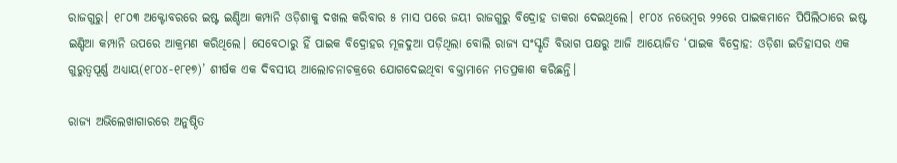ରାଜଗୁରୁ। ୧୮୦୩ ଅକ୍ଟୋବରରେ ଇଷ୍ଟ ଇଣ୍ଡିଆ କମ୍ପାନି ଓଡ଼ିଶାକୁ ଦଖଲ କରିବାର ୫ ମାସ ପରେ ଜୟୀ ରାଜଗୁରୁ ବିଦ୍ରୋହ ଡାକରା ଦେଇଥିଲେ। ୧୮୦୪ ନଭେମ୍ବର ୨୨ରେ ପାଇକମାନେ ପିପିଲିଠାରେ ଇଷ୍ଟ ଇଣ୍ଡିଆ କମ୍ପାନି ଉପରେ ଆକ୍ରମଣ କରିଥିଲେ। ସେବେଠାରୁ ହିଁ ପାଇକ ବିଦ୍ରୋହର ମୂଳଦୁଆ ପଡ଼ିଥିଲା ବୋଲି ରାଜ୍ୟ ସଂସ୍କୃତି ବିଭାଗ ପକ୍ଷରୁ ଆଜି ଆୟୋଜିତ ‘ପାଇକ ବିଦ୍ରୋହ: ଓଡ଼ିଶା ଇତିହାସର ଏକ ଗୁରୁତ୍ୱପୂର୍ଣ୍ଣ ଅଧ୍ୟାୟ(୧୮୦୪-୧୮୧୭)’ ଶୀର୍ଷକ ଏକ ଦିବସୀୟ ଆଲୋଚନାଚକ୍ରରେ ଯୋଗଦେଇଥିବା ବକ୍ତାମାନେ ମତପ୍ରକାଶ କରିଛନ୍ତି।

ରାଜ୍ୟ ଅଭିଲେଖାଗାରରେ ଅନୁଷ୍ଠିତ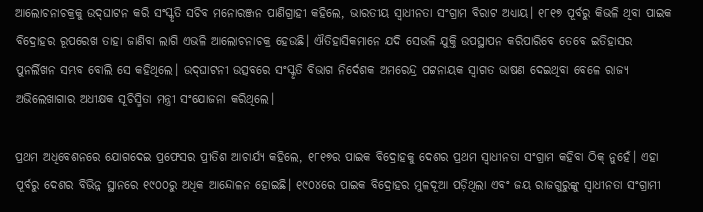ଆଲୋଚନାଚକ୍ରକୁ ଉଦ୍‌ଘାଟନ କରି ସଂସ୍କୃତି ସଚିବ ମନୋରଞ୍ଜନ ପାଣିଗ୍ରାହୀ କହିଲେ, ଭାରତୀୟ ସ୍ୱାଧୀନତା ସଂଗ୍ରାମ ବିରାଟ ଅଧ୍ୟାୟ। ୧୮୧୭ ପୂର୍ବରୁ କିଭଳି ଥିବା ପାଇକ ବିଦ୍ରୋହର ରୂପରେଖ ତାହା ଜାଣିବା ଲାଗି ଏଭଳି ଆଲୋଚନାଚକ୍ର ହେଉଛି। ଐତିହାସିକମାନେ ଯଦି ସେଭଳି ଯୁକ୍ତି ଉପସ୍ଥାପନ କରିପାରିବେ ତେବେ ଇତିହାସର ପୁନର୍ଲିଖନ ସମ୍ଭବ ବୋଲି ସେ କହିଥିଲେ। ଉଦ୍‌ଘାଟନୀ ଉତ୍ସବରେ ସଂସ୍କୃତି ବିଭାଗ ନିର୍ଦେଶକ ଅମରେନ୍ଦ୍ର ପଟ୍ଟନାୟକ ସ୍ୱାଗତ ଭାଷଣ ଦେଇଥିବା ବେଳେ ରାଜ୍ୟ ଅଭିଲେଖାଗାର ଅଧୀକ୍ଷକ ସୂଚିସ୍ମିତା ମନ୍ତ୍ରୀ ସଂଯୋଜନା କରିଥିଲେ।

ପ୍ରଥମ ଅଧିବେଶନରେ ଯୋଗଦେଇ ପ୍ରଫେସର ପ୍ରୀତିଶ ଆଚାର୍ଯ୍ୟ କହିଲେ, ୧୮୧୭ର ପାଇକ ବିଦ୍ରୋହକୁ ଦେଶର ପ୍ରଥମ ସ୍ୱାଧୀନତା ସଂଗ୍ରାମ କହିବା ଠିକ୍‌ ନୁହେଁ। ଏହା ପୂର୍ବରୁ ଦେଶର ବିଭିନ୍ନ ସ୍ଥାନରେ ୧୯୦୦ରୁ ଅଧିକ ଆନ୍ଦୋଳନ ହୋଇଛି। ୧୯୦୪ରେ ପାଇକ ବିଦ୍ରୋହର ମୁଳଦୂଆ ପଡ଼ିଥିଲା ଏବଂ ଜୟ ରାଜଗୁରୁଙ୍କୁ ସ୍ୱାଧୀନତା ସଂଗ୍ରାମୀ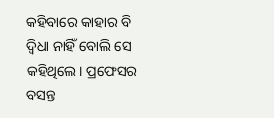କହିବାରେ କାହାର ବି ଦ୍ୱିଧା ନାହିଁ ବୋଲି ସେ କହିଥିଲେ। ପ୍ରଫେସର ବସନ୍ତ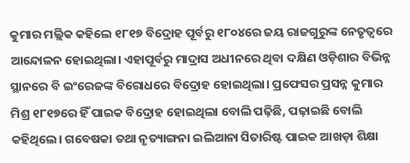କୁମାର ମଲ୍ଲିକ କହିଲେ ୧୮୧୭ ବିଦ୍ରୋହ ପୂର୍ବରୁ ୧୮୦୪ରେ ଜୟ ରାଜଗୁରୁଙ୍କ ନେତୃତ୍ୱରେ ଆନ୍ଦୋଳନ ହୋଇଥିଲା। ଏହାପୂର୍ବରୁ ମାଦ୍ରାସ ଅଧୀନରେ ଥିବା ଦକ୍ଷିଣ ଓଡ଼ିଶାର ବିଭିନ୍ନ ସ୍ଥାନରେ ବି ଇଂରେଜଙ୍କ ବିରୋଧରେ ବିଦ୍ରୋହ ହୋଇଥିଲା। ପ୍ରଫେସର ପ୍ରସନ୍ନ କୁମାର ମିଶ୍ର ୧୮୧୭ରେ ହିଁ ପାଇକ ବିଦ୍ରୋହ ହୋଇଥିଲା ବୋଲି ପଢ଼ିଛି, ପଢ଼ାଇଛି ବୋଲି କହିଥିଲେ। ଗବେଷକା ତଥା ନୃତ୍ୟାଙ୍ଗନା ଇଲିଆନା ସିତାରିଷ୍ଟ ପାଇକ ଆଖଡ଼ା ଶିକ୍ଷା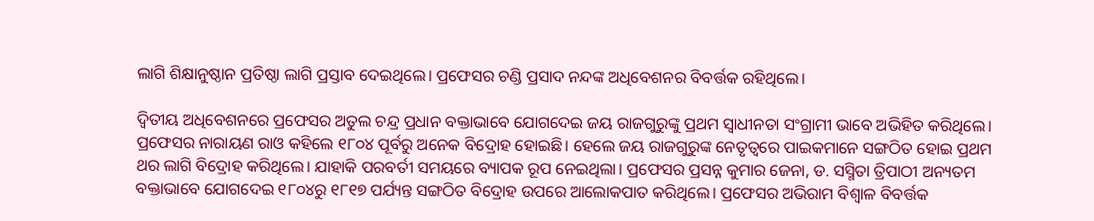ଲାଗି ଶିକ୍ଷାନୁଷ୍ଠାନ ପ୍ରତିଷ୍ଠା ଲାଗି ପ୍ରସ୍ତାବ ଦେଇଥିଲେ। ପ୍ରଫେସର ଚଣ୍ଡି ପ୍ରସାଦ ନନ୍ଦଙ୍କ ଅଧିବେଶନର ବିବର୍ତ୍ତକ ରହିଥିଲେ।

ଦ୍ୱିତୀୟ ଅଧିବେଶନରେ ପ୍ରଫେସର ଅତୁଲ ଚନ୍ଦ୍ର ପ୍ରଧାନ ବକ୍ତାଭାବେ ଯୋଗଦେଇ ଜୟ ରାଜଗୁରୁଙ୍କୁ ପ୍ରଥମ ସ୍ୱାଧୀନତା ସଂଗ୍ରାମୀ ଭାବେ ଅଭିହିତ କରିଥିଲେ। ପ୍ରଫେସର ନାରାୟଣ ରାଓ କହିଲେ ୧୮୦୪ ପୂର୍ବରୁ ଅନେକ ବିଦ୍ରୋହ ହୋଇଛି। ହେଲେ ଜୟ ରାଜଗୁରୁଙ୍କ ନେତୃତ୍ୱରେ ପାଇକମାନେ ସଙ୍ଗଠିତ ହୋଇ ପ୍ରଥମ ଥର ଲାଗି ବିଦ୍ରୋହ କରିଥିଲେ। ଯାହାକି ପରବର୍ତୀ ସମୟରେ ବ୍ୟାପକ ରୂପ ନେଇଥିଲା। ପ୍ରଫେସର ପ୍ରସନ୍ନ କୁମାର ଜେନା, ଡ. ସସ୍ମିତା ତ୍ରିପାଠୀ ଅନ୍ୟତମ ବକ୍ତାଭାବେ ଯୋଗଦେଇ ୧୮୦୪ରୁ ୧୮୧୭ ପର୍ଯ୍ୟନ୍ତ ସଙ୍ଗଠିତ ବିଦ୍ରୋହ ଉପରେ ଆଲୋକପାତ କରିଥିଲେ। ପ୍ରଫେସର ଅଭିରାମ ବିଶ୍ୱାଳ ବିବର୍ତ୍ତକ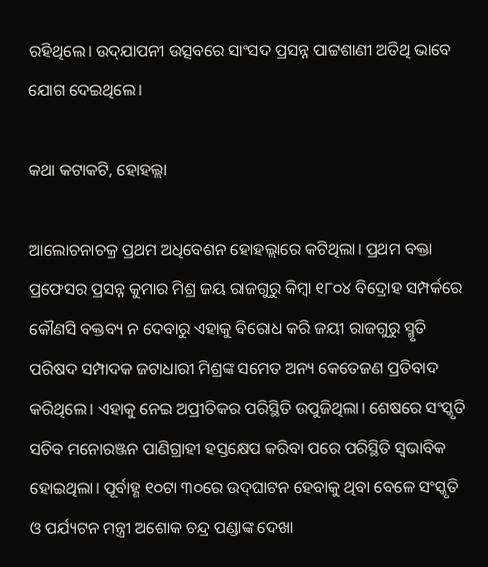ରହିଥିଲେ। ଉଦ୍‌ଯାପନୀ ଉତ୍ସବରେ ସାଂସଦ ପ୍ରସନ୍ନ ପାଟ୍ଟଶାଣୀ ଅତିଥି ଭାବେ ଯୋଗ ଦେଇଥିଲେ।

କଥା କଟାକଟି, ହୋହଲ୍ଲା

ଆଲୋଚନାଚକ୍ର ପ୍ରଥମ ଅଧିବେଶନ ହୋହଲ୍ଲାରେ କଟିଥିଲା। ପ୍ରଥମ ବକ୍ତା ପ୍ରଫେସର ପ୍ରସନ୍ନ କୁମାର ମିଶ୍ର ଜୟ ରାଜଗୁରୁ କିମ୍ବା ୧୮୦୪ ବିଦ୍ରୋହ ସମ୍ପର୍କରେ କୌଣସି ବକ୍ତବ୍ୟ ନ ଦେବାରୁ ଏହାକୁ ବିରୋଧ କରି ଜୟୀ ରାଜଗୁରୁ ସ୍ମୃତି ପରିଷଦ ସମ୍ପାଦକ ଜଟାଧାରୀ ମିଶ୍ରଙ୍କ ସମେତ ଅନ୍ୟ କେତେଜଣ ପ୍ରତିବାଦ କରିଥିଲେ। ଏହାକୁ ନେଇ ଅପ୍ରୀତିକର ପରିସ୍ଥିତି ଉପୁଜିଥିଲା। ଶେଷରେ ସଂସ୍କୃତି ସଚିବ ମନୋରଞ୍ଜନ ପାଣିଗ୍ରାହୀ ହସ୍ତକ୍ଷେପ କରିବା ପରେ ପରିସ୍ଥିତି ସ୍ୱଭାବିକ ହୋଇଥିଲା। ପୂର୍ବାହ୍ଣ ୧୦ଟା ୩୦ରେ ଉଦ୍‌ଘାଟନ ହେବାକୁ ଥିବା ବେଳେ ସଂସ୍କୃତି ଓ ପର୍ଯ୍ୟଟନ ମନ୍ତ୍ରୀ ଅଶୋକ ଚନ୍ଦ୍ର ପଣ୍ଡାଙ୍କ ଦେଖା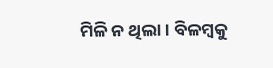ମିଳି ନ ଥିଲା। ବିଳମ୍ବକୁ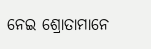ନେଇ ଶ୍ରୋତାମାନେ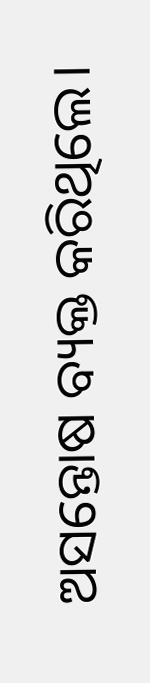ଅସନ୍ତୋଷ ବ୍ୟକ୍ତ କରିଥିଲେ।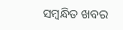ସମ୍ବନ୍ଧିତ ଖବର